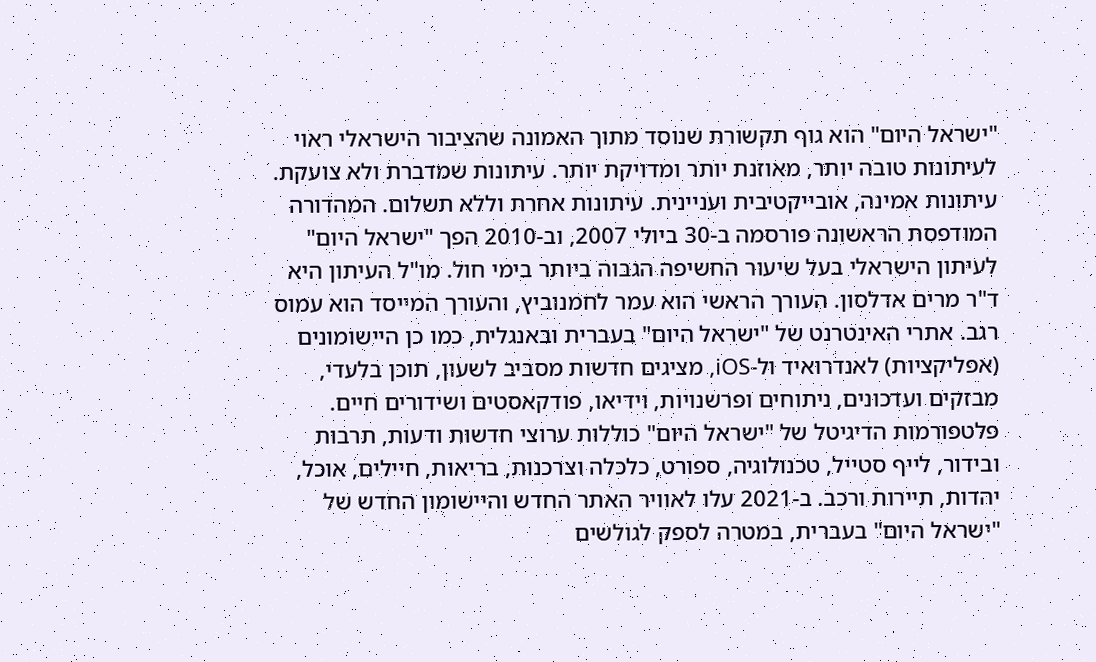"ישראל היום" הוא גוף תקשורת שנוסד מתוך האמונה שהציבור הישראלי ראוי לעיתונות טובה יותר, מאוזנת יותר ומדויקת יותר. עיתונות שמדברת ולא צועקת. עיתונות אמינה, אובייקטיבית ועניינית. עיתונות אחרת וללא תשלום. המהדורה המודפסת הראשונה פורסמה ב-30 ביולי 2007, וב-2010 הפך "ישראל היום" לעיתון הישראלי בעל שיעור החשיפה הגבוה ביותר בימי חול. מו"ל העיתון היא ד"ר מרים אדלסון. העורך הראשי הוא עמר לחמנוביץ, והעורך המייסד הוא עמוס רגב. אתרי האינטרנט של "ישראל היום" בעברית ובאנגלית, כמו כן היישומונים (אפליקציות) לאנדרואיד ול-iOS, מציגים חדשות מסביב לשעון, תוכן בלעדי, מבזקים ועדכונים, ניתוחים ופרשנויות, וידיאו, פודקאסטים ושידורים חיים. פלטפורמות הדיגיטל של "ישראל היום" כוללות ערוצי חדשות ודעות, תרבות ובידור, לייף סטייל, טכנולוגיה, ספורט, כלכלה וצרכנות, בריאות, חיילים, אוכל, יהדות, תיירות ורכב. ב-2021 עלו לאוויר האתר החדש והיישומון החדש של "ישראל היום" בעברית, במטרה לספק לגולשים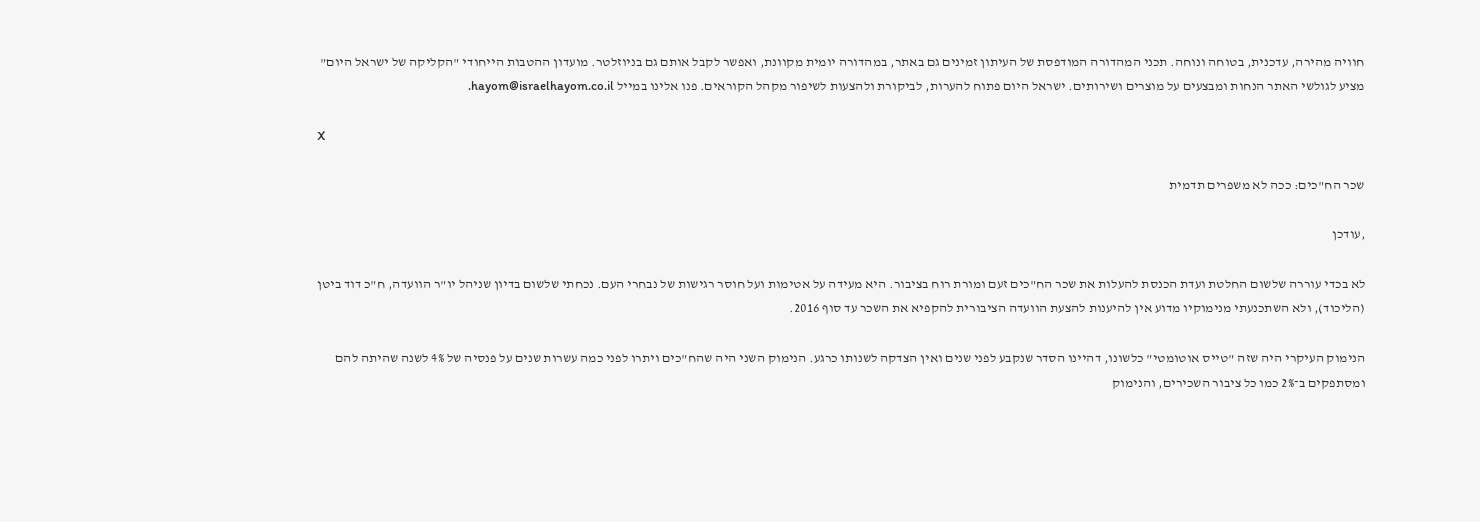חוויה מהירה, עדכנית, בטוחה ונוחה. תכני המהדורה המודפסת של העיתון זמינים גם באתר, במהדורה יומית מקוונת, ואפשר לקבל אותם גם בניוזלטר. מועדון ההטבות הייחודי "הקליקה של ישראל היום" מציע לגולשי האתר הנחות ומבצעים על מוצרים ושירותים. ישראל היום פתוח להערות, לביקורת ולהצעות לשיפור מקהל הקוראים. פנו אלינו במייל hayom@israelhayom.co.il.

X

שכר הח"כים: ככה לא משפרים תדמית

,עודכן

לא בכדי עוררה שלשום החלטת ועדת הכנסת להעלות את שכר הח"כים זעם ומורת רוח בציבור. היא מעידה על אטימות ועל חוסר רגישות של נבחרי העם. נכחתי שלשום בדיון שניהל יו"ר הוועדה, ח"כ דוד ביטן (הליכוד), ולא השתכנעתי מנימוקיו מדוע אין להיענות להצעת הוועדה הציבורית להקפיא את השכר עד סוף 2016.

הנימוק העיקרי היה שזה "טייס אוטומטי" כלשונו, דהיינו הסדר שנקבע לפני שנים ואין הצדקה לשנותו כרגע. הנימוק השני היה שהח"כים ויתרו לפני כמה עשרות שנים על פנסיה של 4% לשנה שהיתה להם ומסתפקים ב־2% כמו כל ציבור השכירים, והנימוק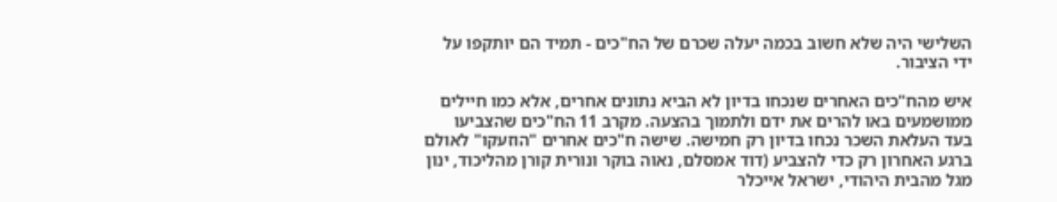השלישי היה שלא חשוב בכמה יעלה שכרם של הח"כים - תמיד הם יותקפו על ידי הציבור.

איש מהח"כים האחרים שנכחו בדיון לא הביא נתונים אחרים, אלא כמו חיילים ממושמעים באו להרים את ידם ולתמוך בהצעה. מקרב 11 הח"כים שהצביעו בעד העלאת השכר נכחו בדיון רק חמישה. שישה ח"כים אחרים "הוזעקו" לאולם ברגע האחרון רק כדי להצביע (דוד אמסלם, נאוה בוקר ונורית קורן מהליכוד, ינון מגל מהבית היהודי, ישראל אייכלר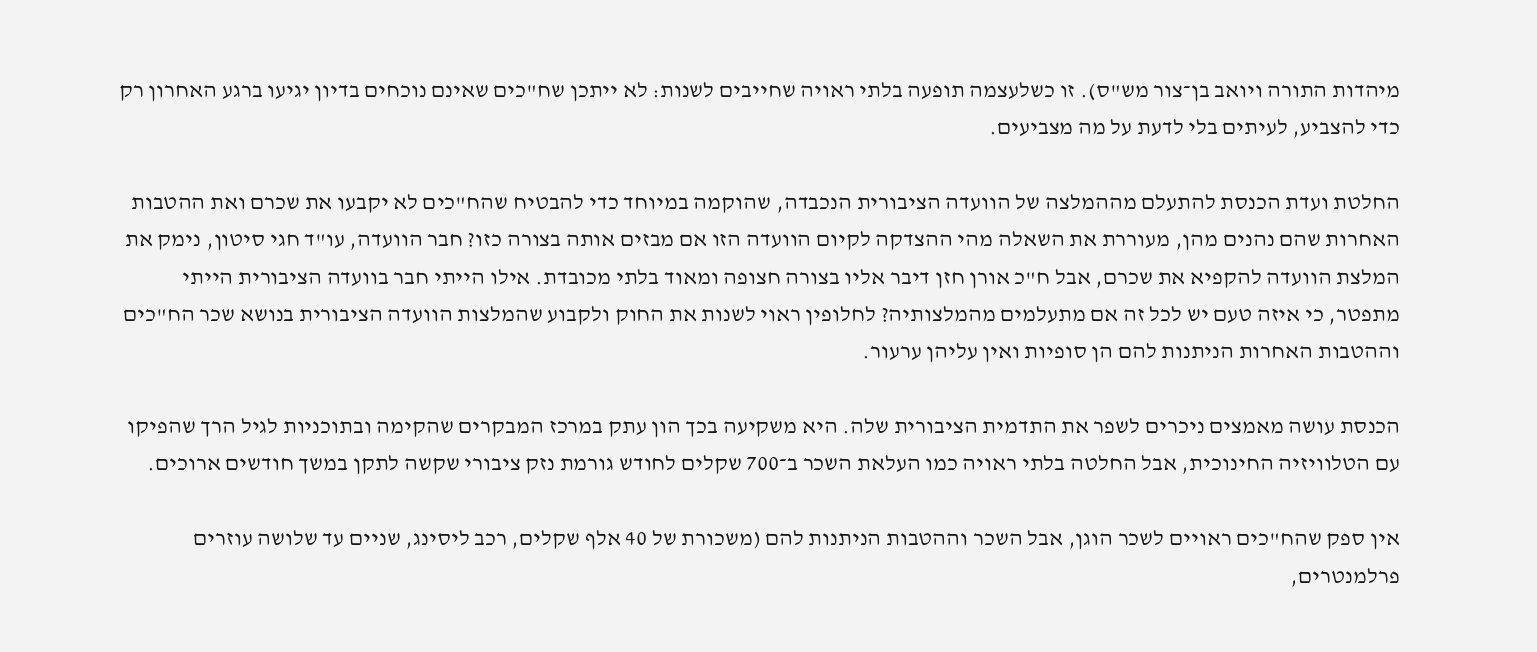מיהדות התורה ויואב בן־צור מש"ס). זו כשלעצמה תופעה בלתי ראויה שחייבים לשנות: לא ייתכן שח"כים שאינם נוכחים בדיון יגיעו ברגע האחרון רק כדי להצביע, לעיתים בלי לדעת על מה מצביעים.

החלטת ועדת הכנסת להתעלם מההמלצה של הוועדה הציבורית הנכבדה, שהוקמה במיוחד כדי להבטיח שהח"כים לא יקבעו את שכרם ואת ההטבות האחרות שהם נהנים מהן, מעוררת את השאלה מהי ההצדקה לקיום הוועדה הזו אם מבזים אותה בצורה כזו? חבר הוועדה, עו"ד חגי סיטון, נימק את המלצת הוועדה להקפיא את שכרם, אבל ח"כ אורן חזן דיבר אליו בצורה חצופה ומאוד בלתי מכובדת. אילו הייתי חבר בוועדה הציבורית הייתי מתפטר, כי איזה טעם יש לכל זה אם מתעלמים מהמלצותיה? לחלופין ראוי לשנות את החוק ולקבוע שהמלצות הוועדה הציבורית בנושא שכר הח"כים וההטבות האחרות הניתנות להם הן סופיות ואין עליהן ערעור.

הכנסת עושה מאמצים ניכרים לשפר את התדמית הציבורית שלה. היא משקיעה בכך הון עתק במרכז המבקרים שהקימה ובתוכניות לגיל הרך שהפיקו עם הטלוויזיה החינוכית, אבל החלטה בלתי ראויה כמו העלאת השכר ב־700 שקלים לחודש גורמת נזק ציבורי שקשה לתקן במשך חודשים ארוכים.

אין ספק שהח"כים ראויים לשכר הוגן, אבל השכר וההטבות הניתנות להם (משכורת של 40 אלף שקלים, רכב ליסינג, שניים עד שלושה עוזרים פרלמנטרים,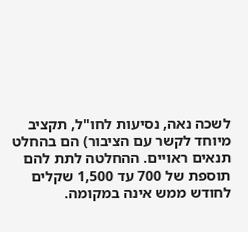לשכה נאה, נסיעות לחו"ל, תקציב מיוחד לקשר עם הציבור) הם בהחלט תנאים ראויים. ההחלטה לתת להם תוספת של 700 עד 1,500 שקלים לחודש ממש אינה במקומה.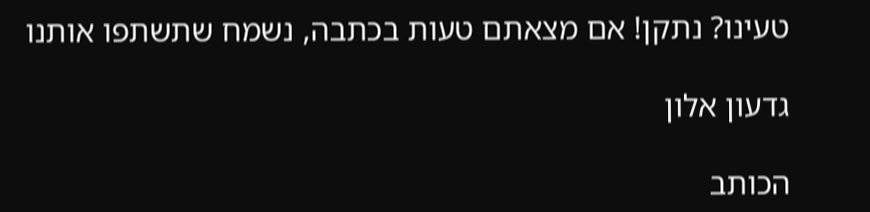טעינו? נתקן! אם מצאתם טעות בכתבה, נשמח שתשתפו אותנו

גדעון אלון

הכותב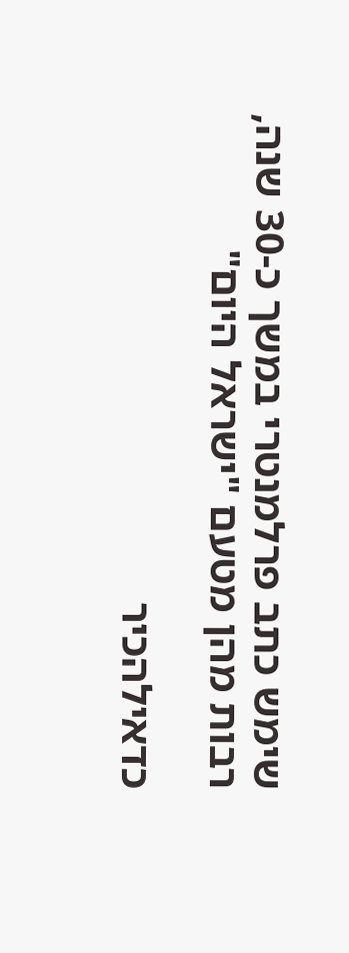שימש כתב פרלמנטרי במשך כ-30 שנה, רבות מהן מטעם "ישראל היום"

כדאילהכיר